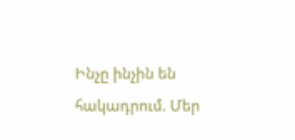Ինչը ինչին են հակադրում. Մեր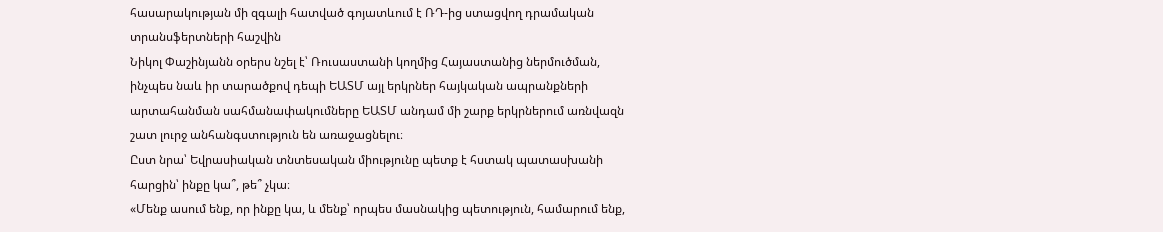հասարակության մի զգալի հատված գոյատևում է ՌԴ-ից ստացվող դրամական տրանսֆերտների հաշվին
Նիկոլ Փաշինյանն օրերս նշել է՝ Ռուսաստանի կողմից Հայաստանից ներմուծման, ինչպես նաև իր տարածքով դեպի ԵԱՏՄ այլ երկրներ հայկական ապրանքների արտահանման սահմանափակումները ԵԱՏՄ անդամ մի շարք երկրներում առնվազն շատ լուրջ անհանգստություն են առաջացնելու։
Ըստ նրա՝ Եվրասիական տնտեսական միությունը պետք է հստակ պատասխանի հարցին՝ ինքը կա՞, թե՞ չկա։
«Մենք ասում ենք, որ ինքը կա, և մենք՝ որպես մասնակից պետություն, համարում ենք,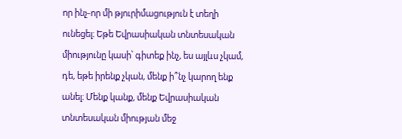որ ինչ-որ մի թյուրիմացություն է տեղի ունեցել։ Եթե Եվրասիական տնտեսական միությունը կասի՝ գիտեք ինչ, ես այլևս չկամ, դե, եթե իրենք չկան, մենք ի՞նչ կարող ենք անել։ Մենք կանք, մենք Եվրասիական տնտեսական միության մեջ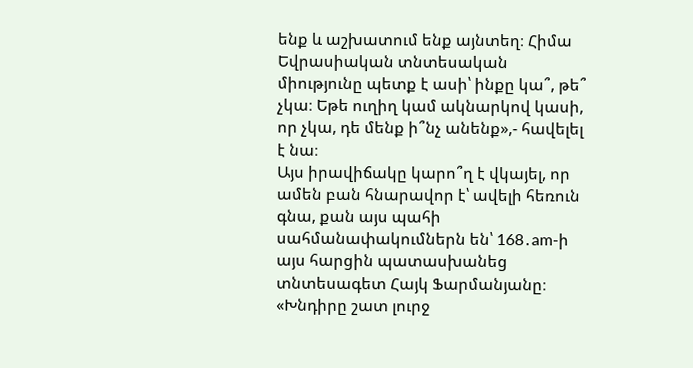ենք և աշխատում ենք այնտեղ։ Հիմա Եվրասիական տնտեսական միությունը պետք է ասի՝ ինքը կա՞, թե՞ չկա։ Եթե ուղիղ կամ ակնարկով կասի, որ չկա, դե մենք ի՞նչ անենք»,- հավելել է նա։
Այս իրավիճակը կարո՞ղ է վկայել, որ ամեն բան հնարավոր է՝ ավելի հեռուն գնա, քան այս պահի սահմանափակումներն են՝ 168․am-ի այս հարցին պատասխանեց տնտեսագետ Հայկ Ֆարմանյանը։
«Խնդիրը շատ լուրջ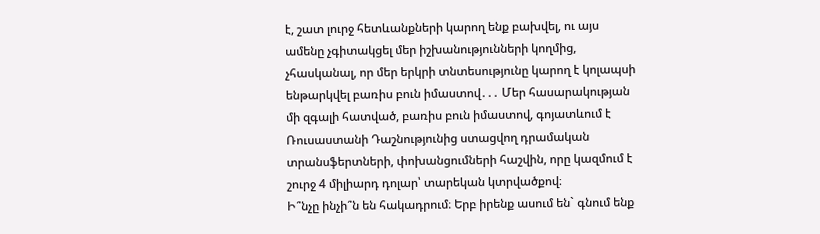է, շատ լուրջ հետևանքների կարող ենք բախվել, ու այս ամենը չգիտակցել մեր իշխանությունների կողմից, չհասկանալ, որ մեր երկրի տնտեսությունը կարող է կոլապսի ենթարկվել բառիս բուն իմաստով․․․ Մեր հասարակության մի զգալի հատված, բառիս բուն իմաստով, գոյատևում է Ռուսաստանի Դաշնությունից ստացվող դրամական տրանսֆերտների, փոխանցումների հաշվին, որը կազմում է շուրջ 4 միլիարդ դոլար՝ տարեկան կտրվածքով։
Ի՞նչը ինչի՞ն են հակադրում։ Երբ իրենք ասում են` գնում ենք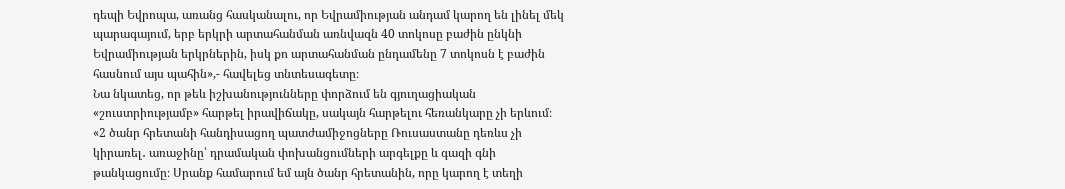դեպի Եվրոպա, առանց հասկանալու, որ Եվրամիության անդամ կարող են լինել մեկ պարագայում, երբ երկրի արտահանման առնվազն 40 տոկոսը բաժին ընկնի Եվրամիության երկրներին, իսկ քո արտահանման ընդամենը 7 տոկոսն է բաժին հասնում այս պահին»,- հավելեց տնտեսագետը։
Նա նկատեց, որ թեև իշխանությունները փորձում են գյուղացիական «շուստրիությամբ» հարթել իրավիճակը, սակայն հարթելու հեռանկարը չի երևում։
«2 ծանր հրետանի հանդիսացող պատժամիջոցները Ռուսաստանը դեռևս չի կիրառել․ առաջինը՝ դրամական փոխանցումների արգելքը և գազի գնի թանկացումը։ Սրանք համարում եմ այն ծանր հրետանին, որը կարող է տեղի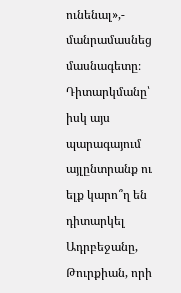ունենալ»,- մանրամասնեց մասնագետը։
Դիտարկմանը՝ իսկ այս պարագայում այլընտրանք ու ելք կարո՞ղ են դիտարկել Ադրբեջանը, Թուրքիան, որի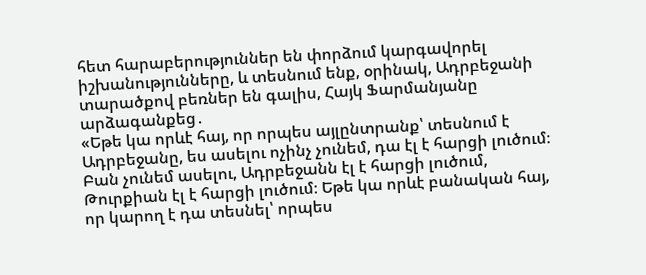հետ հարաբերություններ են փորձում կարգավորել իշխանությունները, և տեսնում ենք, օրինակ, Ադրբեջանի տարածքով բեռներ են գալիս, Հայկ Ֆարմանյանը արձագանքեց․
«Եթե կա որևէ հայ, որ որպես այլընտրանք՝ տեսնում է Ադրբեջանը, ես ասելու ոչինչ չունեմ, դա էլ է հարցի լուծում։ Բան չունեմ ասելու, Ադրբեջանն էլ է հարցի լուծում, Թուրքիան էլ է հարցի լուծում։ Եթե կա որևէ բանական հայ, որ կարող է դա տեսնել՝ որպես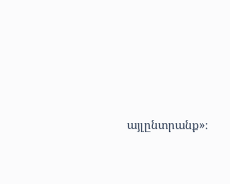այլընտրանք»։